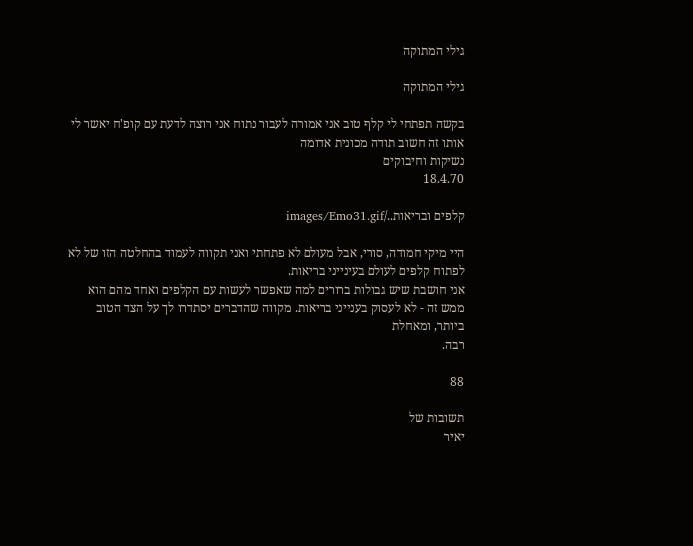גילי המתוקה

גילי המתוקה

בקשה תפתחי לי קלף טוב אני אמורה לעבור נתוח אני רוצה לדעת עם קופ'ח יאשר לי אותו זה חשוב תודה מכונית אדומה
נשיקות וחיבוקים
18.4.70

קלפים ובריאות../images/Emo31.gif

היי מיקי חמודה, סורי, אבל מעולם לא פתחתי ואני תקווה לעמוד בהחלטה הזו של לא לפתוח קלפים לעולם בעינייני בריאות.
אני חושבת שיש גבולות ברורים למה שאפשר לעשות עם הקלפים ואחד מהם הוא ממש זה - לא לעסוק בענייני בריאות. מקווה שהדברים יסתדרו לך על הצד הטוב ביותר, ומאחלת
רבה.

88

תשובות של
יאיר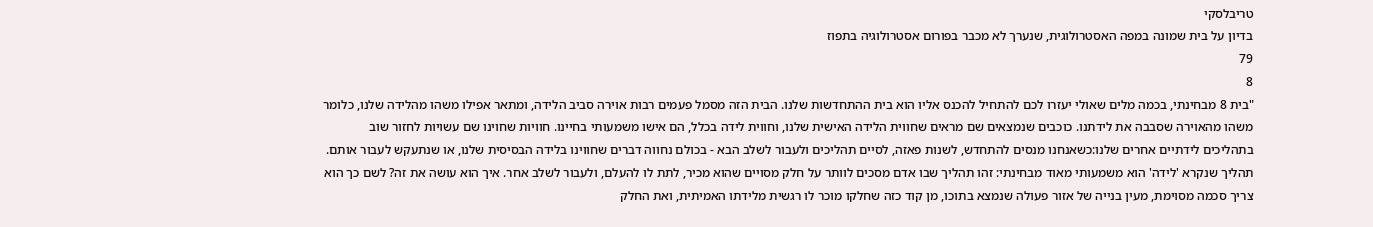טריבלסקי
בדיון על בית שמונה במפה האסטרולוגית, שנערך לא מכבר בפורום אסטרולוגיה בתפוז
79
8
"בית 8 מבחינתי, בכמה מלים שאולי יעזרו לכם להתחיל להכנס אליו הוא בית ההתחדשות שלנו. הבית הזה מסמל פעמים רבות אוירה סביב הלידה, ומתאר אפילו משהו מהלידה שלנו, כלומר משהו מהאוירה שסבבה את לידתנו. כוכבים שנמצאים שם מראים שחווית הלידה האישית שלנו, וחווית לידה בכלל, הם אישו משמעותי בחיינו. חוויות שחוינו שם עשויות לחזור שוב בתהליכים לידתיים אחרים שלנו:כשאנחנו מנסים להתחדש, לשנות פאזה, לסיים תהליכים ולעבור לשלב הבא - בכולם נחווה דברים שחווינו בלידה הבסיסית שלנו, או שנתעקש לעבור אותם. תהליך שנקרא 'לידה' הוא משמעותי מאוד מבחינתי: זהו תהליך שבו אדם מסכים לוותר על חלק מסויים שהוא מכיר, לתת לו להעלם, ולעבור לשלב אחר. איך הוא עושה את זה? לשם כך הוא צריך סכמה מסוימת, מעין בנייה של אזור פעולה שנמצא בתוכו, מן קוד כזה שחלקו מוכר לו רגשית מלידתו האמיתית, ואת החלק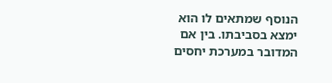הנוסף שמתאים לו הוא ימצא בסביבתו. בין אם המדובר במערכת יחסים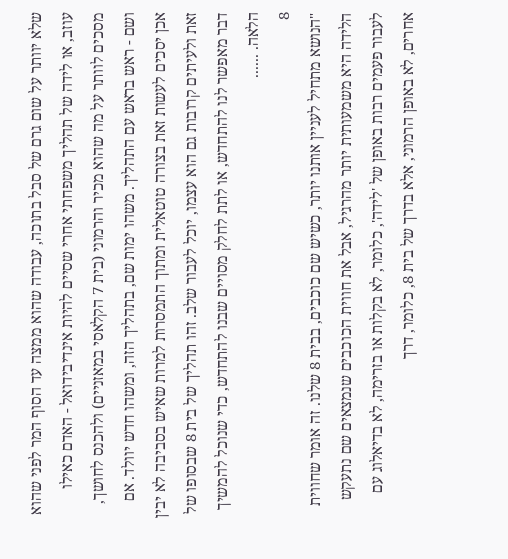שלא יוותר על שום גרם של סבל בתוכה, עבודה שהוא ממצה עד הסוף המר לפני שהוא עוזב, או לידה של תהליך משפחתי אחרי שסיים להיות אינדיבידואל - האדם כאילו מסכים לוותר על מה שהוא מכיר והרמוני (בית 7 הקלאסי במאזניים) ולהכנס לחושך, ושם - ראש בראש עם התהליך. משהו ימות שם, בתהליך הזה, ומשהו חדש יוולד. אם אכן יסכים לעשות זאת בצורה טוטאלית ומתוך התמסרות למרות שאיש בסביבה לא יבין זאת ולעיתים קרובות גם הוא עצמו, יוכל לעבור שלב. זהו תהליך של בית 8 שבסופו של דבר מאפשר לנו להתחדש, או לתת לחלק מסויים שבנו להתחדש, כדי שנוכל להמשיך הלאה. ......
8
"הנושא מתחיל לעניין אותנו יותר, כשיש שם כוכבים, בבית 8 שלנו. זה אומר שחווית הלידה היא משמעותית יותר מהרגיל, אבל את חווית הכוכבים שנמצאים שם נתעקש לעבור פעמים רבות באופן של 'לידה', כלומר, לא בקלות או בזרימה, לא בדיאלוג עם אחרים, לא באופן הרמוני, אלא בדרך של בית 8, כלומר, דרך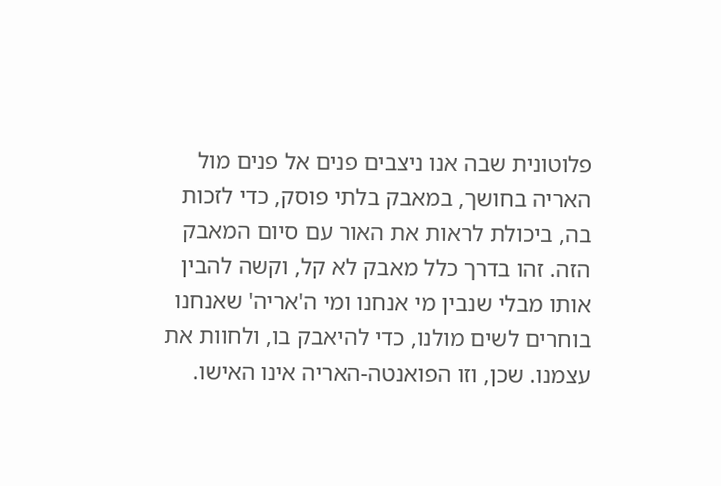פלוטונית שבה אנו ניצבים פנים אל פנים מול האריה בחושך, במאבק בלתי פוסק, כדי לזכות בה, ביכולת לראות את האור עם סיום המאבק הזה. זהו בדרך כלל מאבק לא קל, וקשה להבין אותו מבלי שנבין מי אנחנו ומי ה'אריה' שאנחנו בוחרים לשים מולנו, כדי להיאבק בו, ולחוות את עצמנו. שכן, וזו הפואנטה-האריה אינו האישו.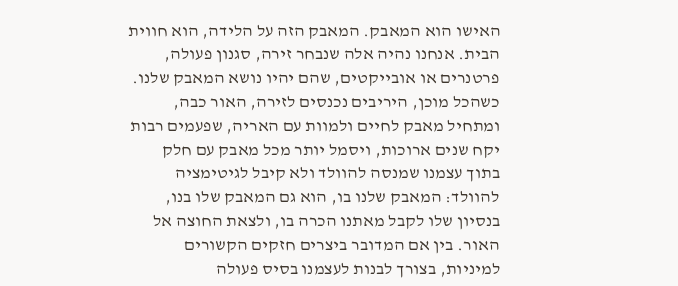האישו הוא המאבק. המאבק הזה על הלידה, הוא חווית הבית. אנחנו נהיה אלה שנבחר זירה, סגנון פעולה, פרטנרים או אובייקטים, שהם יהיו נושא המאבק שלנו. כשהכל מוכן, היריבים נכנסים לזירה, האור כבה, ומתחיל מאבק לחיים ולמוות עם האריה, שפעמים רבות יקח שנים ארוכות, ויסמל יותר מכל מאבק עם חלק בתוך עצמנו שמנסה להוולד ולא קיבל לגיטימציה להוולד: המאבק שלנו בו, הוא גם המאבק שלו בנו, בנסיון שלו לקבל מאתנו הכרה בו, ולצאת החוצה אל האור. בין אם המדובר ביצרים חזקים הקשורים למיניות, בצורך לבנות לעצמנו בסיס פעולה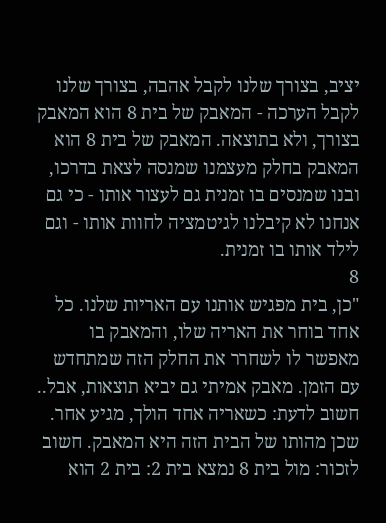יציב, בצורך שלנו לקבל אהבה, בצורך שלנו לקבל הערכה - המאבק של בית 8 הוא המאבק בצורך, ולא בתוצאה. המאבק של בית 8 הוא המאבק בחלק מעצמנו שמנסה לצאת בדרכו, ובנו שמנסים בו זמנית גם לעצור אותו - כי גם אנחנו לא קיבלנו לגיטמציה לחוות אותו - וגם לילד אותו בו זמנית.
8
"כן, בית מפגיש אותנו עם האריות שלנו. כל אחד בוחר את האריה שלו, והמאבק בו מאפשר לו לשחרר את החלק הזה שמתחדש עם הזמן. מאבק אמיתי גם יביא תוצאות, אבל.. חשוב לדעת: כשאריה אחד הולך, מגיע אחר. שכן מהותו של הבית הזה היא המאבק. חשוב לזכור: מול בית 8 נמצא בית 2: בית 2 הוא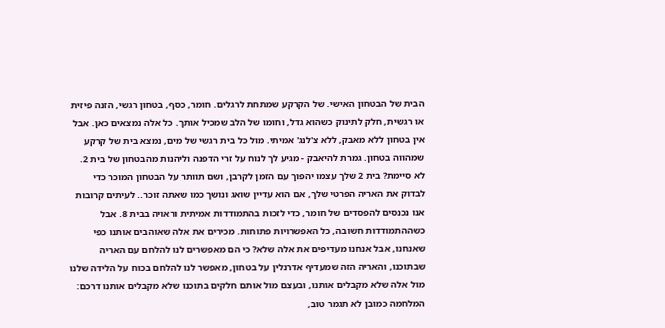הבית של הבטחון האישי. של הקרקע שמתחת לרגלים. חומר, כסף, בטחון רגשי, הזנה פיזית או רגשית, חלק לתינוק כשהוא גדל, וחומו של הלב שמכיל אותך. כל אלה נמצאים כאן. אבל אין בטחון ללא מאבק, ללא צ'לנג' אמיתי. מול כל בית רגשי של מים, נמצא בית של קרקע שמהווה בטחון. גמרת להיאבק - מגיע לך לנוח על זרי הדפנה וליהנות מהבטחון של בית 2. לא סיימת? בית 2 שלך עצמו יהפוך עם הזמן לקרבן, ושם תוותר על הבטחון המוכר כדי לבדוק את האריה הפרטי שלך, אם הוא עדיין שואג ונושך כמו שאתה זוכר.. לעיתים קרובות אנו נכנסים להפסדים של חומר, כדי לזכות בהתמודדות אמיתית וראויה בבית 8. אבל כשההתמודדות חשובה, כל האפשרויות פתוחות. מכירים את אלה שאוהבים אותנו כפי שאנחנו, אבל אנחנו מעדיפים את אלה שלא? כי הם מאפשרים לנו להלחם עם האריה שבתוכנו, והאריה הזה שמעדיף אדרנלין על בטחון, מאפשר לנו להלחם בכוח על הלידה שלנו מול אלה שלא מקבלים אותנו, ובעצם מול אותם חלקים בתוכנו שלא מקבלים אותנו דרכם: המלחמה כמובן לא תגמר טוב,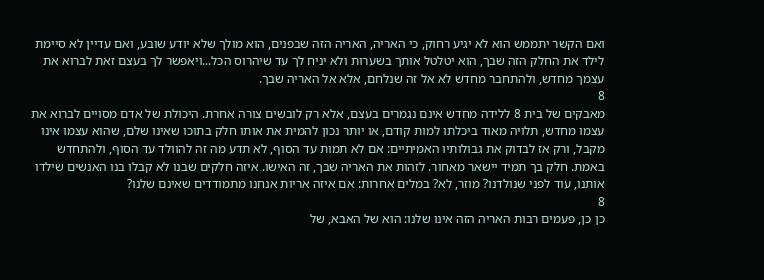ואם הקשר יתממש הוא לא יגיע רחוק, כי האריה, האריה הזה שבפנים, הוא מולך שלא יודע שובע, ואם עדיין לא סיימת לילד את החלק הזה שבך, הוא יטלטל אותך בשערות ולא יניח לך עד שיהרוס הכל...ויאפשר לך בעצם זאת לברוא את עצמך מחדש, ולהתחבר מחדש לא אל זה שנלחם, אלא אל האריה שבך.
8
מאבקים של בית 8 ללידה מחדש אינם נגמרים בעצם, אלא רק לובשים צורה אחרת. היכולת של אדם מסויים לברוא את עצמו מחדש, תלויה מאוד ביכלתו למות קודם, או יותר נכון להמית את אותו חלק בתוכו שאינו שלם, שהוא עצמו אינו מקבל, ורק אז לבדוק את גבולותיו האמיתיים: אם לא תמות עד הסוף, לא תדע מה זה להוולד עד הסוף, ולהתחדש באמת. חלק בך תמיד יישאר מאחור. לזהות את האריה שבך, זה האישו. איזה חלקים שבנו לא קבלו בנו האנשים שילדו אותנו, עוד לפני שנולדנו? מוזר, לא? במלים אחרות: אם איזה אריות אנחנו מתמודדים שאינם שלנו?
8
כן כן, פעמים רבות האריה הזה אינו שלנו: הוא של האבא, של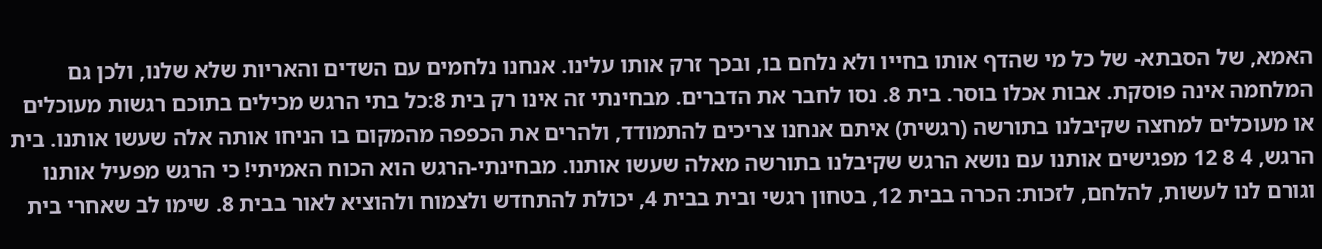האמא, של הסבתא- של כל מי שהדף אותו בחייו ולא נלחם בו, ובכך זרק אותו עלינו. אנחנו נלחמים עם השדים והאריות שלא שלנו, ולכן גם המלחמה אינה פוסקת. אבות אכלו בוסר. בית 8. נסו לחבר את הדברים. מבחינתי זה אינו רק בית 8:כל בתי הרגש מכילים בתוכם רגשות מעוכלים או מעוכלים למחצה שקיבלנו בתורשה (רגשית) איתם אנחנו צריכים להתמודד, ולהרים את הכפפה מהמקום בו הניחו אותה אלה שעשו אותנו. בית הרגש, 4 8 12 מפגישים אותנו עם נושא הרגש שקיבלנו בתורשה מאלה שעשו אותנו. מבחינתי-הרגש הוא הכוח האמיתי! כי הרגש מפעיל אותנו וגורם לנו לעשות, להלחם, לזכות: הכרה בבית 12, בטחון רגשי ובית בבית 4, יכולת להתחדש ולצמוח ולהוציא לאור בבית 8. שימו לב שאחרי בית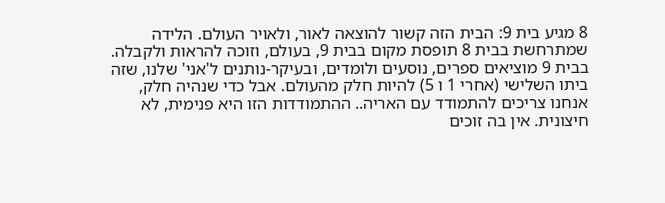8 מגיע בית 9: הבית הזה קשור להוצאה לאור, ולאויר העולם. הלידה שמתרחשת בבית 8 תופסת מקום בבית 9, בעולם, וזוכה להראות ולקבלה. בבית 9 מוציאים ספרים, נוסעים ולומדים, ובעיקר-נותנים ל'אני' שלנו, שזה ביתו השלישי (אחרי 1 ו 5) להיות חלק מהעולם. אבל כדי שנהיה חלק, אנחנו צריכים להתמודד עם האריה.. ההתמודדות הזו היא פנימית, לא חיצונית. אין בה זוכים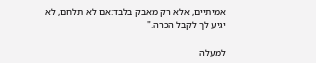אמיתיים, אלא רק מאבק בלבד:אם לא תלחם, לא יגיע לך לקבל הכרה."

למעלה